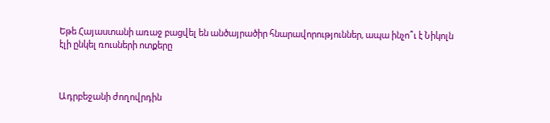Եթե Հայաստանի առաջ բացվել են անծայրածիր հնարավորություններ, ապա ինչո՞ւ է Նիկոլն էլի ընկել ռուսների ոտքերը



Ադրբեջանի ժողովրդին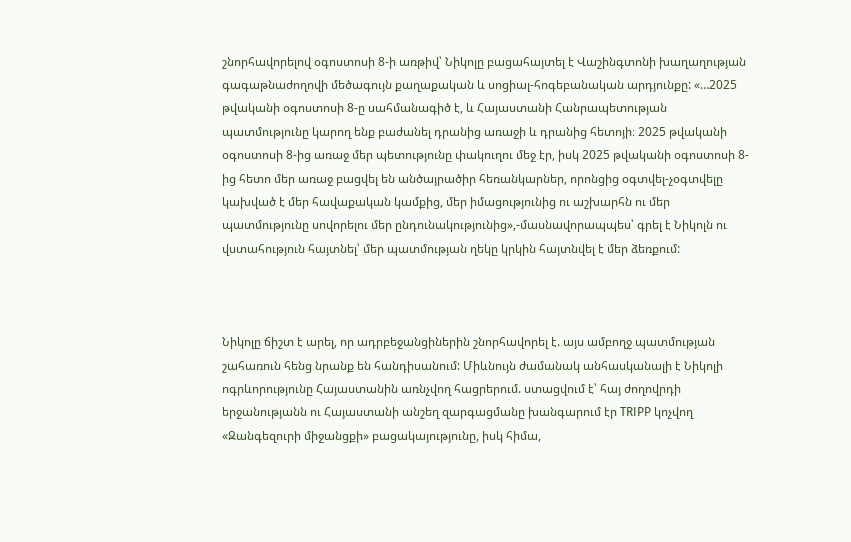շնորհավորելով օգոստոսի 8-ի առթիվ՝ Նիկոլը բացահայտել է Վաշինգտոնի խաղաղության գագաթնաժողովի մեծագույն քաղաքական և սոցիալ-հոգեբանական արդյունքը: «…2025 թվականի օգոստոսի 8-ը սահմանագիծ է, և Հայաստանի Հանրապետության պատմությունը կարող ենք բաժանել դրանից առաջի և դրանից հետոյի։ 2025 թվականի օգոստոսի 8-ից առաջ մեր պետությունը փակուղու մեջ էր, իսկ 2025 թվականի օգոստոսի 8-ից հետո մեր առաջ բացվել են անծայրածիր հեռանկարներ, որոնցից օգտվել-չօգտվելը կախված է մեր հավաքական կամքից, մեր իմացությունից ու աշխարհն ու մեր պատմությունը սովորելու մեր ընդունակությունից»,-մասնավորապպես՝ գրել է Նիկոլն ու վստահություն հայտնել՝ մեր պատմության ղեկը կրկին հայտնվել է մեր ձեռքում:



Նիկոլը ճիշտ է արել, որ ադրբեջանցիներին շնորհավորել է. այս ամբողջ պատմության շահառուն հենց նրանք են հանդիսանում: Միևնույն ժամանակ անհասկանալի է Նիկոլի ոգրևորությունը Հայաստանին առնչվող հացրերում. ստացվում է՝ հայ ժողովրդի երջանությանն ու Հայաստանի անշեղ զարգացմանը խանգարում էր TRIPP կոչվող «Զանգեզուրի միջանցքի» բացակայությունը, իսկ հիմա,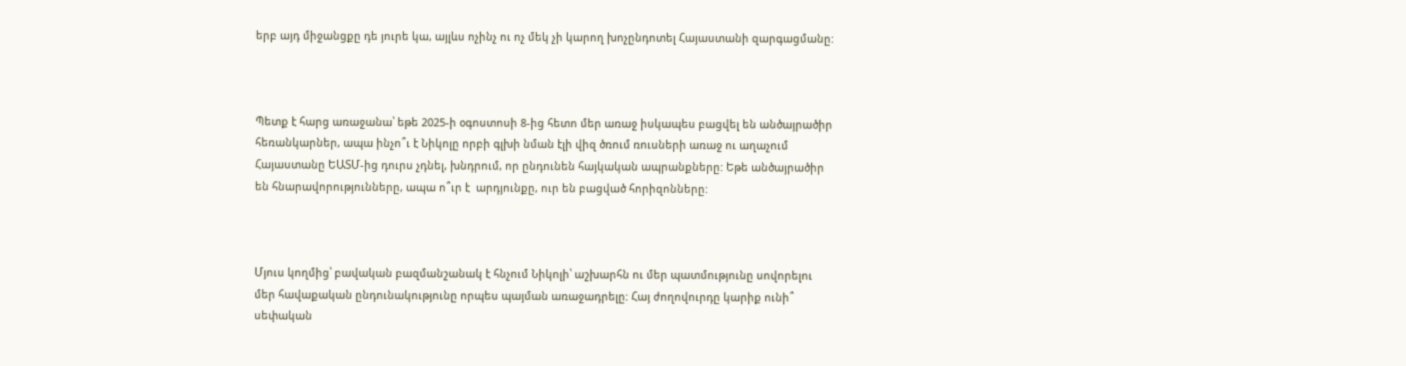երբ այդ միջանցքը դե յուրե կա, այլևս ոչինչ ու ոչ մեկ չի կարող խոչընդոտել Հայաստանի զարգացմանը:



Պետք է հարց առաջանա՝ եթե 2025-ի օգոստոսի 8-ից հետո մեր առաջ իսկապես բացվել են անծայրածիր հեռանկարներ, ապա ինչո՞ւ է Նիկոլը որբի գլխի նման էլի վիզ ծռում ռուսների առաջ ու աղաչում Հայաստանը ԵԱՏՄ-ից դուրս չդնել, խնդրում, որ ընդունեն հայկական ապրանքները: Եթե անծայրածիր են հնարավորությունները, ապա ո՞ւր է  արդյունքը, ուր են բացված հորիզոնները:



Մյուս կողմից՝ բավական բազմանշանակ է հնչում Նիկոլի՝ աշխարհն ու մեր պատմությունը սովորելու մեր հավաքական ընդունակությունը որպես պայման առաջադրելը: Հայ ժողովուրդը կարիք ունի՞ սեփական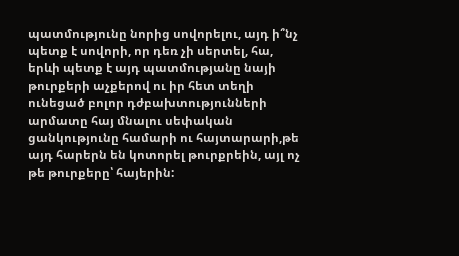պատմությունը նորից սովորելու, այդ ի՞նչ պետք է սովորի, որ դեռ չի սերտել, հա, երևի պետք է այդ պատմությանը նայի թուրքերի աչքերով ու իր հետ տեղի ունեցած բոլոր դժբախտությունների արմատը հայ մնալու սեփական ցանկությունը համարի ու հայտարարի,թե այդ հարերն են կոտորել թուրքրեին, այլ ոչ թե թուրքերը՝ հայերին: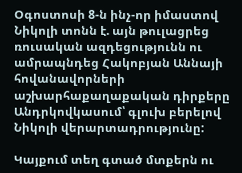Օգոստոսի 8-ն ինչ-որ իմաստով Նիկոլի տոնն է. այն թուլացրեց ռուսական ազդեցությունն ու ամրապնդեց Հակոբյան Աննայի հովանավորների աշխարհաքաղաքական դիրքերը Անդրկովկասում՝ գլուխ բերելով Նիկոլի վերարտադրությունը:

Կայքում տեղ գտած մտքերն ու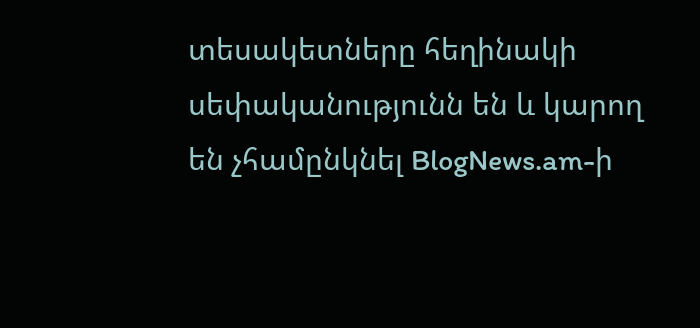տեսակետները հեղինակի սեփականությունն են և կարող են չհամընկնել BlogNews.am-ի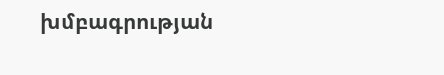խմբագրության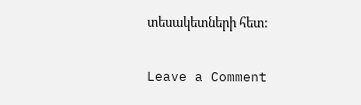տեսակետների հետ:

Leave a Comment